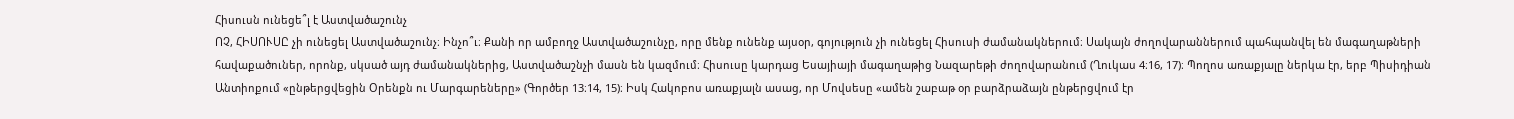Հիսուսն ունեցե՞լ է Աստվածաշունչ
ՈՉ, ՀԻՍՈՒՍԸ չի ունեցել Աստվածաշունչ։ Ինչո՞ւ։ Քանի որ ամբողջ Աստվածաշունչը, որը մենք ունենք այսօր, գոյություն չի ունեցել Հիսուսի ժամանակներում։ Սակայն ժողովարաններում պահպանվել են մագաղաթների հավաքածուներ, որոնք, սկսած այդ ժամանակներից, Աստվածաշնչի մասն են կազմում։ Հիսուսը կարդաց Եսայիայի մագաղաթից Նազարեթի ժողովարանում (Ղուկաս 4։16, 17)։ Պողոս առաքյալը ներկա էր, երբ Պիսիդիան Անտիոքում «ընթերցվեցին Օրենքն ու Մարգարեները» (Գործեր 13։14, 15)։ Իսկ Հակոբոս առաքյալն ասաց, որ Մովսեսը «ամեն շաբաթ օր բարձրաձայն ընթերցվում էր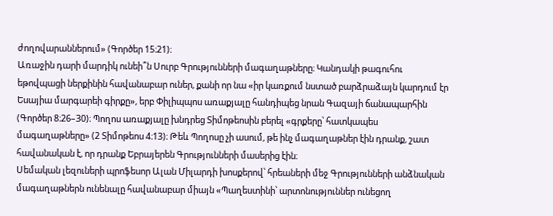ժողովարաններում» (Գործեր 15։21)։
Առաջին դարի մարդիկ ունեի՞ն Սուրբ Գրությունների մագաղաթները։ Կանդակի թագուհու եթովպացի ներքինին հավանաբար ուներ, քանի որ նա «իր կառքում նստած բարձրաձայն կարդում էր Եսայիա մարգարեի գիրքը», երբ Փիլիպպոս առաքյալը հանդիպեց նրան Գազայի ճանապարհին (Գործեր 8։26–30)։ Պողոս առաքյալը խնդրեց Տիմոթեոսին բերել «գրքերը՝ հատկապես մագաղաթները» (2 Տիմոթեոս 4։13)։ Թեև Պողոսը չի ասում, թե ինչ մագաղաթներ էին դրանք, շատ հավանական է, որ դրանք Եբրայերեն Գրությունների մասերից էին։
Սեմական լեզուների պրոֆեսոր Ալան Միլարդի խոսքերով՝ հրեաների մեջ Գրությունների անձնական մագաղաթներն ունենալը հավանաբար միայն «Պաղեստինի՝ արտոնություններ ունեցող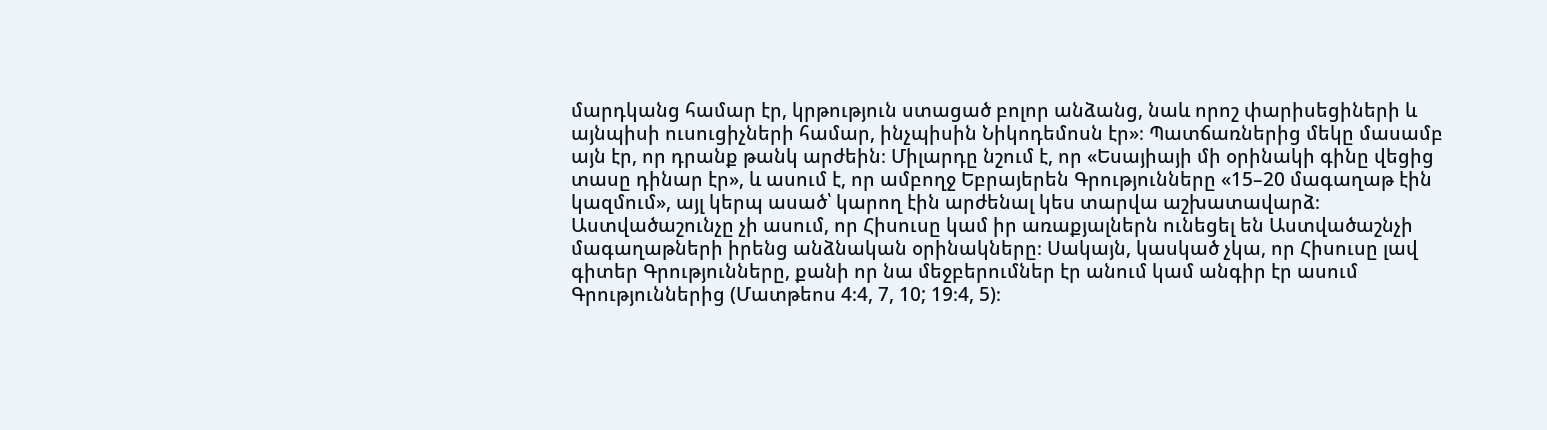մարդկանց համար էր, կրթություն ստացած բոլոր անձանց, նաև որոշ փարիսեցիների և այնպիսի ուսուցիչների համար, ինչպիսին Նիկոդեմոսն էր»։ Պատճառներից մեկը մասամբ այն էր, որ դրանք թանկ արժեին։ Միլարդը նշում է, որ «Եսայիայի մի օրինակի գինը վեցից տասը դինար էր», և ասում է, որ ամբողջ Եբրայերեն Գրությունները «15–20 մագաղաթ էին կազմում», այլ կերպ ասած՝ կարող էին արժենալ կես տարվա աշխատավարձ։
Աստվածաշունչը չի ասում, որ Հիսուսը կամ իր առաքյալներն ունեցել են Աստվածաշնչի մագաղաթների իրենց անձնական օրինակները։ Սակայն, կասկած չկա, որ Հիսուսը լավ գիտեր Գրությունները, քանի որ նա մեջբերումներ էր անում կամ անգիր էր ասում Գրություններից (Մատթեոս 4։4, 7, 10; 19։4, 5)։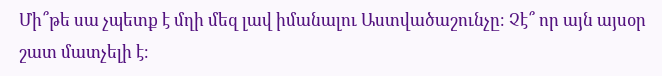Մի՞թե սա չպետք է մղի մեզ լավ իմանալու Աստվածաշունչը։ Չէ՞ որ այն այսօր շատ մատչելի է։